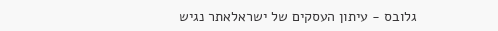גלובס - עיתון העסקים של ישראלאתר נגיש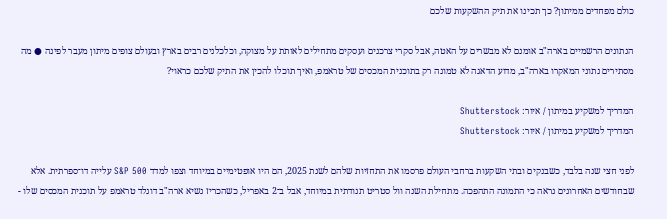כולם מפחדים ממיתון? כך תכינו את תיק ההשקעות שלכם

הנתונים הרשמיים בארה"ב אומנם לא מבשרים על האטה, אבל סקרי צרכנים ועסקים מתחילים לאותת על מצוקה, וכלכלנים רבים בארץ ובעולם צופים מיתון מעבר לפינה ● מה מסתירים נתוני המאקרו בארה"ב, מדוע הדאגה לא טמונה רק בתוכנית המכסים של טראמפ, ואיך תוכלו להכין את התיק שלכם כראוי?

המדריך למשקיע במיתון / איור: Shutterstock
המדריך למשקיע במיתון / איור: Shutterstock

לפני חצי שנה בלבד, כשבנקים ובתי השקעות ברחבי העולם פרסמו את התחזיות שלהם לשנת 2025, הם היו אופטימיים במיוחד וצפו למדד S&P 500 עלייה דו־ספרתית. אלא שבחודשים האחרונים נראה כי התמונה התהפכה. מתחילת השנה וול סטריט תנודתית במיוחד, אבל ב־2 באפריל, כשהכריז נשיא ארה"ב דונלד טראמפ על תוכנית המכסים שלו -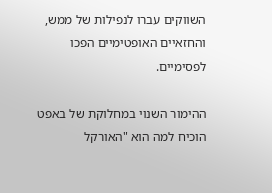השווקים עברו לנפילות של ממש, והחזאיים האופטימיים הפכו לפסימיים.

ההימור השנוי במחלוקת של באפט הוכיח למה הוא "האורקל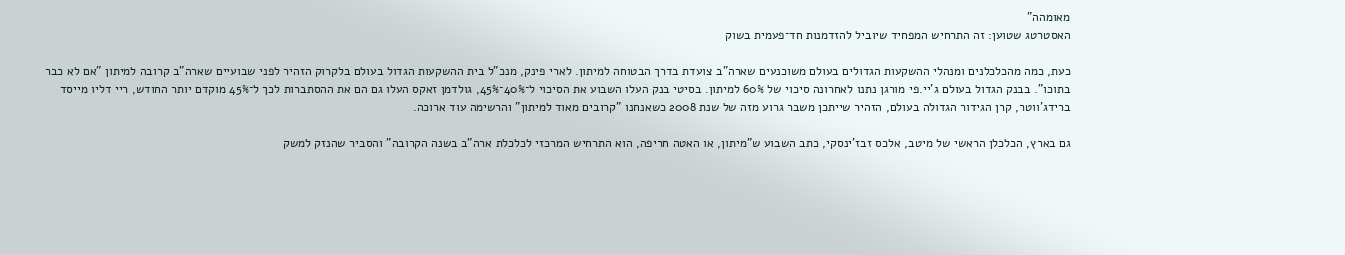מאומהה"
האסטרטג שטוען: זה התרחיש המפחיד שיוביל להזדמנות חד־פעמית בשוק

כעת, כמה מהכלכלנים ומנהלי ההשקעות הגדולים בעולם משוכנעים שארה"ב צועדת בדרך הבטוחה למיתון. לארי פינק, מנכ"ל בית ההשקעות הגדול בעולם בלקרוק הזהיר לפני שבועיים שארה"ב קרובה למיתון "אם לא כבר בתוכו". בבנק הגדול בעולם ג'יי.פי מורגן נתנו לאחרונה סיכוי של 60% למיתון. בסיטי בנק העלו השבוע את הסיכוי ל־40%־45%, גולדמן זאקס העלו גם הם את ההסתברות לכך ל־45% מוקדם יותר החודש, ריי דליו מייסד ברידג'ווטר, קרן הגידור הגדולה בעולם, הזהיר שייתכן משבר גרוע מזה של שנת 2008 כשאנחנו "קרובים מאוד למיתון" והרשימה עוד ארוכה.

גם בארץ, הכלכלן הראשי של מיטב, אלכס זבז'ינסקי, כתב השבוע ש"מיתון, או האטה חריפה, הוא התרחיש המרכזי לכלכלת ארה"ב בשנה הקרובה" והסביר שהנזק למשק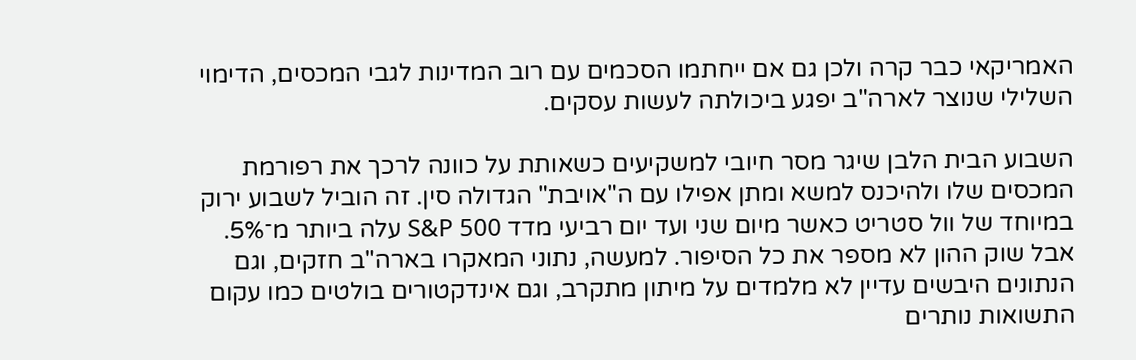האמריקאי כבר קרה ולכן גם אם ייחתמו הסכמים עם רוב המדינות לגבי המכסים, הדימוי השלילי שנוצר לארה"ב יפגע ביכולתה לעשות עסקים.

השבוע הבית הלבן שיגר מסר חיובי למשקיעים כשאותת על כוונה לרכך את רפורמת המכסים שלו ולהיכנס למשא ומתן אפילו עם ה"אויבת" הגדולה סין. זה הוביל לשבוע ירוק במיוחד של וול סטריט כאשר מיום שני ועד יום רביעי מדד S&P 500 עלה ביותר מ־5%. אבל שוק ההון לא מספר את כל הסיפור. למעשה, נתוני המאקרו בארה"ב חזקים, וגם הנתונים היבשים עדיין לא מלמדים על מיתון מתקרב, וגם אינדקטורים בולטים כמו עקום התשואות נותרים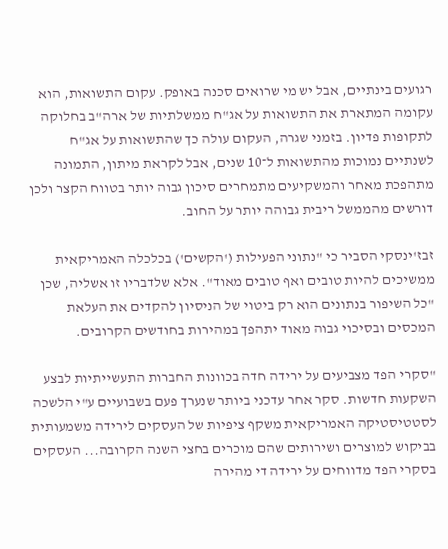רגועים בינתיים, אבל יש מי שרואים סכנה באופק. עקום התשואות, הוא עקומה המתארת את התשואות על אג"ח ממשלתיות של ארה"ב בחלוקה לתקופות פדיון. בזמני שגרה, העקום עולה כך שהתשואות על אג"ח לשנתיים נמוכות מהתשואות ל־10 שנים, אבל לקראת מיתון, התמונה מתהפכת מאחר והמשקיעים מתמחרים סיכון גבוה יותר בטווח הקצר ולכן דורשים מהממשל ריבית גבוהה יותר על החוב.

זבז'ינסקי הסביר כי "נתוני הפעילות ('הקשים') בכלכלה האמריקאית ממשיכים להיות טובים ואף טובים מאוד". אלא שלדבריו זו אשליה, שכן "כל השיפור בנתונים הוא רק ביטוי של הניסיון להקדים את העלאת המכסים ובסיכוי גבוה מאוד יתהפך במהירות בחודשים הקרובים.

"סקרי הפד מצביעים על ירידה חדה בכוונות החברות התעשייתיות לבצע השקעות חדשות. סקר אחר עדכני ביותר שנערך פעם בשבועיים ע"י הלשכה לסטטיסטיקה האמריקאית משקף ציפיות של העסקים לירידה משמעותית בביקוש למוצרים ושירותים שהם מוכרים בחצי השנה הקרובה... העסקים בסקרי הפד מדווחים על ירידה די מהירה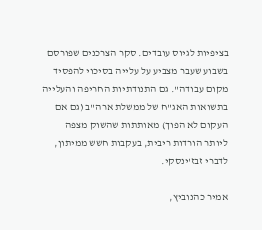בציפיות לגיוס עובדים. סקר הצרכנים שפורסם בשבוע שעבר מצביע על עלייה בסיכוי להפסיד מקום עבודה". גם התנודתיות החריפה והעלייה בתשואות האג"ח של ממשלת ארה"ב (גם אם העקום לא הפוך) מאותתות שהשוק מצפה ליותר הורדות ריבית, בעקבות חשש ממיתון, לדברי זבז'ינסקי.

אמיר כהנוביץ,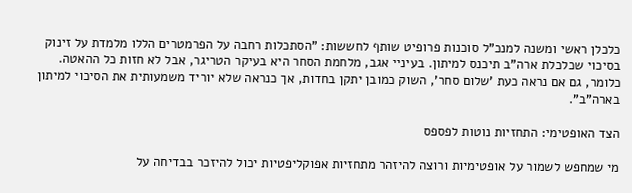כלכלן ראשי ומשנה למנכ"ל סוכנות פרופיט שותף לחששות: "הסתכלות רחבה על הפרמטרים הללו מלמדת על זינוק בסיכוי שכלכלת ארה"ב תיכנס למיתון. בעיניי אגב, מלחמת הסחר היא בעיקר הטריגר, אבל לא חזות כל ההאטה. כלומר, גם אם נראה כעת 'שלום סחר', השוק כמובן יתקן בחדות, אך כנראה שלא יוריד משמעותית את הסיכוי למיתון בארה"ב".

הצד האופטימי: התחזיות נוטות לפספס

מי שמחפש לשמור על אופטימיות ורוצה להיזהר מתחזיות אפוקליפטיות יכול להיזכר בבדיחה על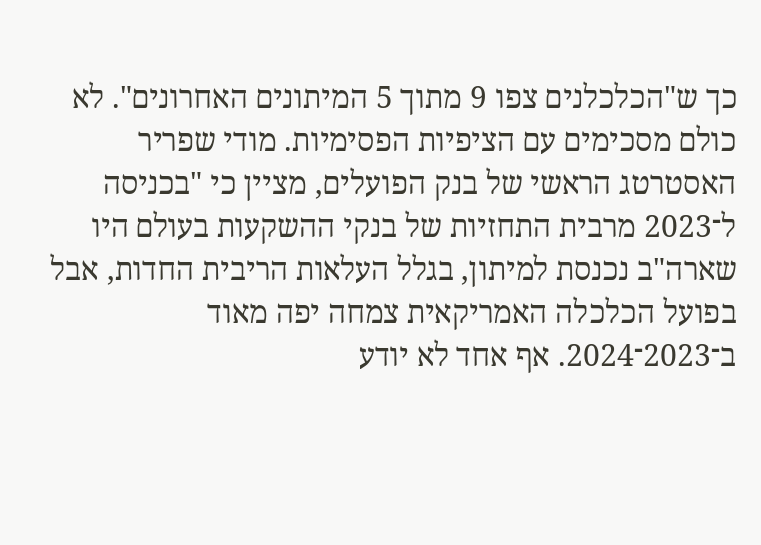כך ש"הכלכלנים צפו 9 מתוך 5 המיתונים האחרונים". לא כולם מסכימים עם הציפיות הפסימיות. מודי שפריר האסטרטג הראשי של בנק הפועלים, מציין כי "בכניסה ל־2023 מרבית התחזיות של בנקי ההשקעות בעולם היו שארה"ב נכנסת למיתון, בגלל העלאות הריבית החדות, אבל בפועל הכלכלה האמריקאית צמחה יפה מאוד ב־2023־2024. אף אחד לא יודע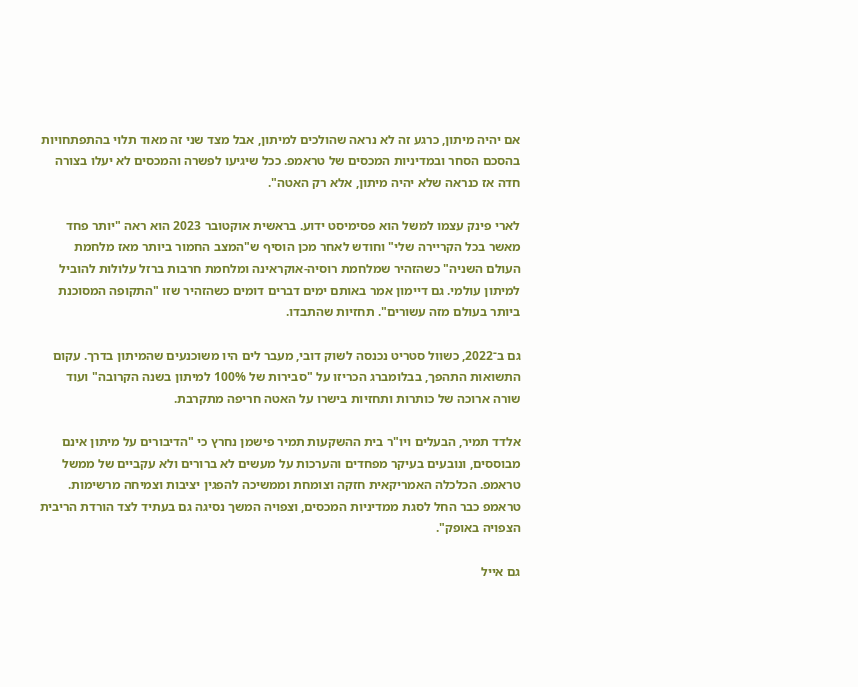אם יהיה מיתון, כרגע זה לא נראה שהולכים למיתון, אבל מצד שני זה מאוד תלוי בהתפתחויות בהסכם הסחר ובמדיניות המכסים של טראמפ. ככל שיגיעו לפשרה והמכסים לא יעלו בצורה חדה אז כנראה שלא יהיה מיתון, אלא רק האטה".

לארי פינק עצמו למשל הוא פסימיסט ידוע. בראשית אוקטובר 2023 הוא ראה "יותר פחד מאשר בכל הקריירה שלי" וחודש לאחר מכן הוסיף ש"המצב החמור ביותר מאז מלחמת העולם השניה" כשהזהיר שמלחמת רוסיה-אוקראינה ומלחמת חרבות ברזל עלולות להוביל למיתון עולמי. גם דיימון אמר באותם ימים דברים דומים כשהזהיר שזו "התקופה המסוכנת ביותר בעולם מזה עשורים". תחזיות שהתבדו.

גם ב־2022, כשוול סטריט נכנסה לשוק דובי, מעבר לים היו משוכנעים שהמיתון בדרך. עקום התשואות התהפך, בבלומברג הכריזו על "סבירות של 100% למיתון בשנה הקרובה" ועוד שורה ארוכה של כותרות ותחזיות בישרו על האטה חריפה מתקרבת.

אלדד תמיר, הבעלים ויו"ר בית ההשקעות תמיר פישמן נחרץ כי "הדיבורים על מיתון אינם מבוססים, ונובעים בעיקר מפחדים והערכות על מעשים לא ברורים ולא עקביים של ממשל טראמפ. הכלכלה האמריקאית חזקה וצומחת וממשיכה להפגין יציבות וצמיחה מרשימות. טראמפ כבר החל לסגת ממדיניות המכסים, וצפויה המשך נסיגה גם בעתיד לצד הורדת הריבית הצפויה באופק".

גם אייל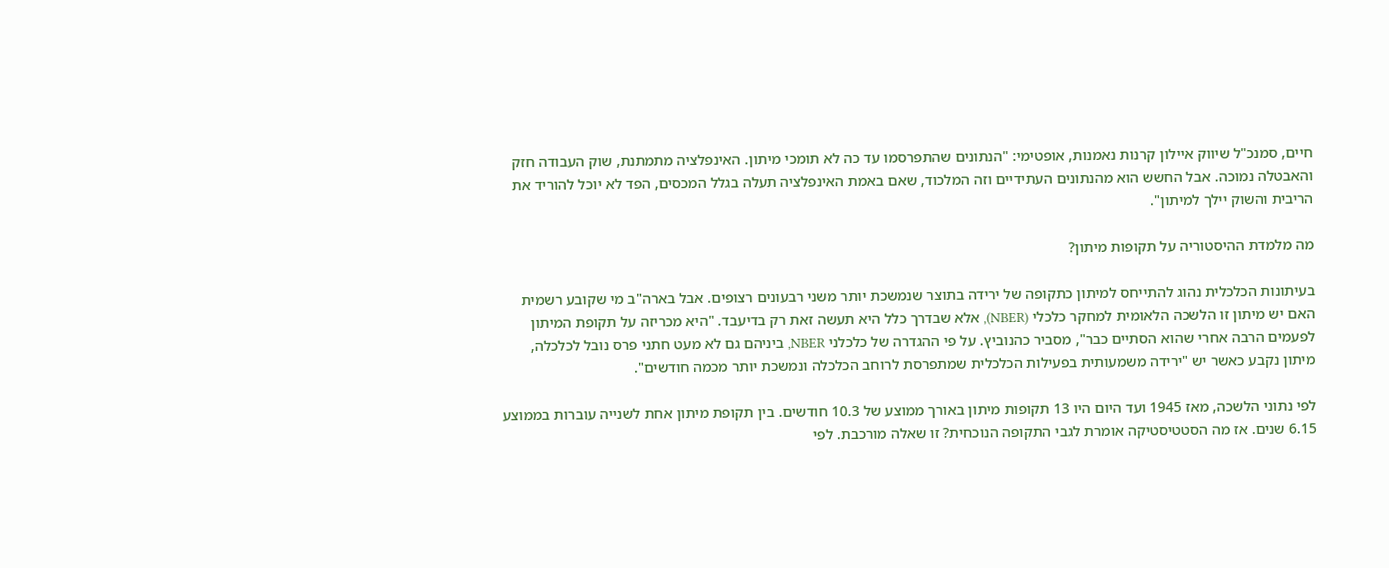חיים, סמנכ"ל שיווק איילון קרנות נאמנות, אופטימי: "הנתונים שהתפרסמו עד כה לא תומכי מיתון. האינפלציה מתמתנת, שוק העבודה חזק והאבטלה נמוכה. אבל החשש הוא מהנתונים העתידיים וזה המלכוד, שאם באמת האינפלציה תעלה בגלל המכסים, הפד לא יוכל להוריד את הריבית והשוק יילך למיתון".

מה מלמדת ההיסטוריה על תקופות מיתון?

בעיתונות הכלכלית נהוג להתייחס למיתון כתקופה של ירידה בתוצר שנמשכת יותר משני רבעונים רצופים. אבל בארה"ב מי שקובע רשמית האם יש מיתון זו הלשכה הלאומית למחקר כלכלי (NBER), אלא שבדרך כלל היא תעשה זאת רק בדיעבד. "היא מכריזה על תקופת המיתון לפעמים הרבה אחרי שהוא הסתיים כבר", מסביר כהנוביץ. על פי ההגדרה של כלכלני NBER, ביניהם גם לא מעט חתני פרס נובל לכלכלה, מיתון נקבע כאשר יש "ירידה משמעותית בפעילות הכלכלית שמתפרסת לרוחב הכלכלה ונמשכת יותר מכמה חודשים".

לפי נתוני הלשכה, מאז 1945 ועד היום היו 13 תקופות מיתון באורך ממוצע של 10.3 חודשים. בין תקופת מיתון אחת לשנייה עוברות בממוצע 6.15 שנים. אז מה הסטטיסטיקה אומרת לגבי התקופה הנוכחית? זו שאלה מורכבת. לפי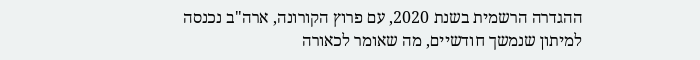ההגדרה הרשמית בשנת 2020, עם פרוץ הקורונה, ארה"ב נכנסה למיתון שנמשך חודשיים, מה שאומר לכאורה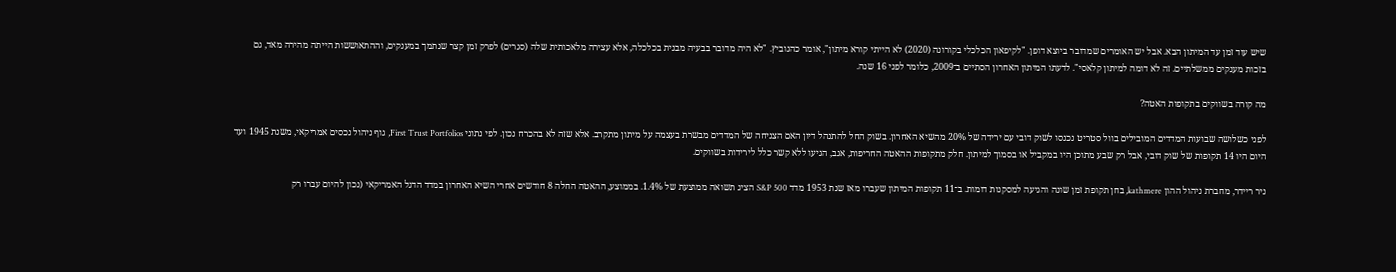שיש עוד זמן עד המיתון הבא. אבל יש האומרים שמדובר ביוצא דופן. "לקיפאון הכלכלי בקורונה (2020) לא הייתי קורא מיתון", אומר כהנוביץ. "לא היה מדובר בבעיה מבנית בכלכלה, אלא עצירה מלאכותית שלה (סגרים) לפרק זמן קצר שנתמך במענקים, וההתאוששות הייתה מהירה מאד, גם בזכות מענקים ממשלתיים. זה לא דומה למיתון קלאסי". לדעתו המיתון האחרון הסתיים ב־2009, כלומר לפני 16 שנה.

מה קורה בשווקים בתקופות האטה?

לפני כשלושה שבועות המדדים המובילים בוול סטריט נכנסו לשוק דובי עם ירידה של 20% מהשיא האחרון. בשוק החל להתנהל דיון האם הצניחה של המדדים מבשרת בעצמה על מיתון מתקרב. אלא שזה לא בהכרח נכון. לפי נתוני First Trust Portfolios, גוף ניהול נכסים אמריקאי, משנת 1945 ועד היום היו 14 תקופות של שוק דובי, אבל רק שבע מתוכן היו במקביל או בסמוך למיתון. חלק מתקופות ההאטה החריפות, אגב, הגיעו ללא קשר כלל לירידות בשווקים.

ניר ריידר, מחברת ניהול ההון kathmere, בחן תקופת זמן שונה והגיעה למסקנות דומות. ב־11 תקופות המיתון שעברו מאז שנת 1953 מדד S&P 500 הציג תשואה ממוצעת של 1.4%. בממוצע, ההאטה החלה 8 חודשים אחרי השיא האחרון במדד הדגל האמריקאי (נכון להיום עברו רק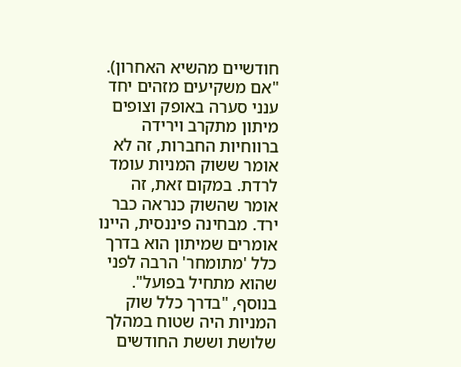חודשיים מהשיא האחרון). "אם משקיעים מזהים יחד ענני סערה באופק וצופים מיתון מתקרב וירידה ברווחיות החברות, זה לא אומר ששוק המניות עומד לרדת. במקום זאת, זה אומר שהשוק כנראה כבר ירד. מבחינה פיננסית, היינו אומרים שמיתון הוא בדרך כלל 'מתומחר' הרבה לפני שהוא מתחיל בפועל". בנוסף, "בדרך כלל שוק המניות היה שטוח במהלך שלושת וששת החודשים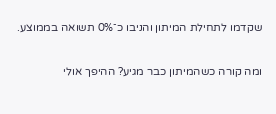שקדמו לתחילת המיתון והניבו כ־0% תשואה בממוצע.

ומה קורה כשהמיתון כבר מגיע? ההיפך אולי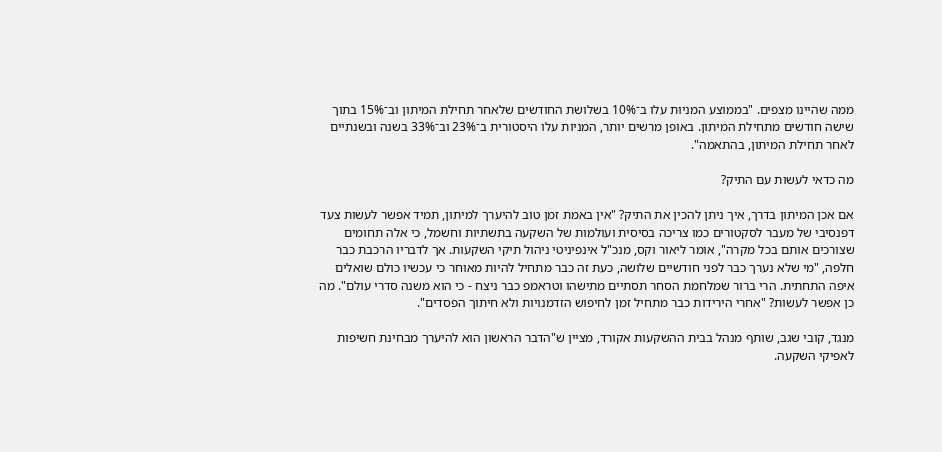ממה שהיינו מצפים. "בממוצע המניות עלו ב־10% בשלושת החודשים שלאחר תחילת המיתון וב־15% בתוך שישה חודשים מתחילת המיתון. באופן מרשים יותר, המניות עלו היסטורית ב־23% וב־33% בשנה ובשנתיים לאחר תחילת המיתון, בהתאמה".

מה כדאי לעשות עם התיק?

אם אכן המיתון בדרך, איך ניתן להכין את התיק? "אין באמת זמן טוב להיערך למיתון, תמיד אפשר לעשות צעד דפנסיבי של מעבר לסקטורים כמו צריכה בסיסית ועולמות של השקעה בתשתיות וחשמל, כי אלה תחומים שצורכים אותם בכל מקרה", אומר ליאור וקס, מנכ"ל אינפיניטי ניהול תיקי השקעות. אך לדבריו הרכבת כבר חלפה, "מי שלא נערך כבר לפני חודשיים שלושה, כעת זה כבר מתחיל להיות מאוחר כי עכשיו כולם שואלים איפה התחתית. הרי ברור שמלחמת הסחר תסתיים מתישהו וטראמפ כבר ניצח - כי הוא משנה סדרי עולם". מה כן אפשר לעשות? "אחרי הירידות כבר מתחיל זמן לחיפוש הזדמנויות ולא חיתוך הפסדים".

מנגד, קובי שגב, שותף מנהל בבית ההשקעות אקורד, מציין ש"הדבר הראשון הוא להיערך מבחינת חשיפות לאפיקי השקעה.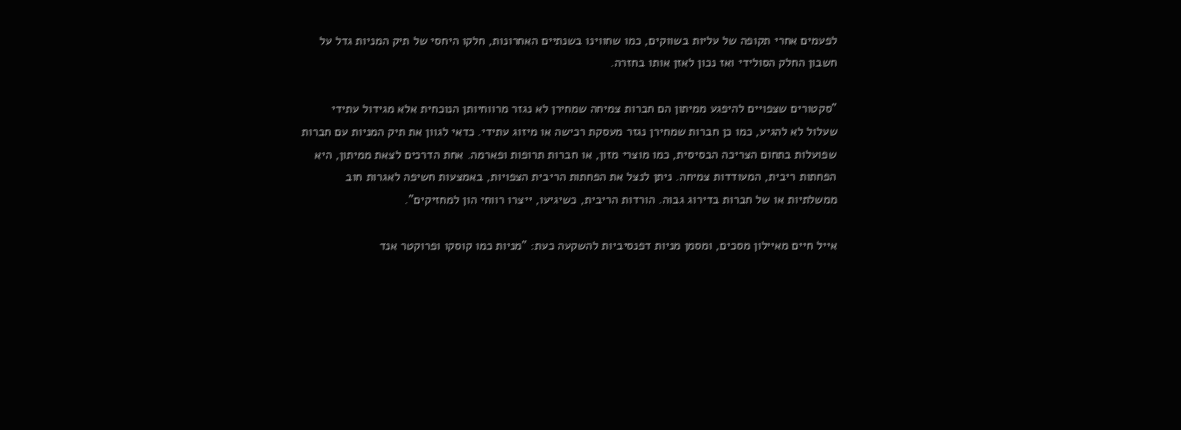לפעמים אחרי תקופה של עליות בשווקים, כמו שחווינו בשנתיים האחרונות, חלקו היחסי של תיק המניות גדל על חשבון החלק הסולידי ואז נכון לאזן אותו בחזרה.

"סקטורים שצפויים להיפגע ממיתון הם חברות צמיחה שמחירן לא נגזר מרווחיותן הנוכחית אלא מגידול עתידי שעלול לא להגיע, כמו כן חברות שמחירן נגזר מעסקת רכישה או מיזוג עתידי. כדאי לגוון את תיק המניות עם חברות שפועלות בתחום הצריכה הבסיסית, כמו מוצרי מזון, או חברות תרופות ופארמה. אחת הדרכים לצאת ממיתון, היא הפחתות ריבית, המעודדות צמיחה. ניתן לנצל את הפחתות הריבית הצפויות, באמצעות חשיפה לאגרות חוב ממשלתיות או של חברות בדירוג גבוה. הורדות הריבית, כשיגיעו, ייצרו רווחי הון למחזיקים".

אייל חיים מאיילון מסכים, ומסמן מניות דפנסיביות להשקעה כעת: "מניות כמו קוסקו ופרוקטר אנד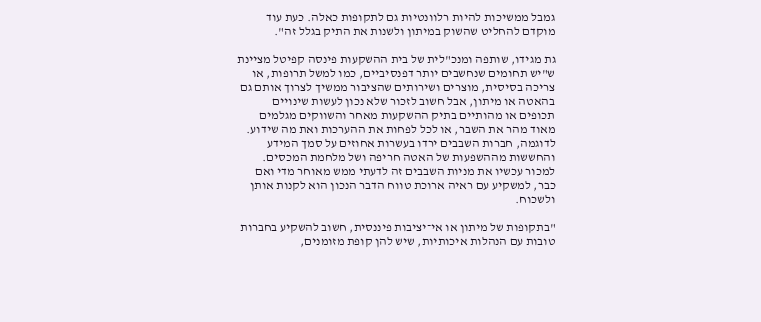גמבל ממשיכות להיות רלוונטיות גם לתקופות כאלה. כעת עוד מוקדם להחליט שהשוק במיתון ולשנות את התיק בגלל זה".

גת מגידו, שותפה ומנכ"לית של בית ההשקעות פינסה קפיטל מציינת ש"יש תחומים שנחשבים יותר דפנסיביים, כמו למשל תרופות, או צריכה בסיסית, מוצרים ושירותים שהציבור ממשיך לצרוך אותם גם בהאטה או מיתון, אבל חשוב לזכור שלא נכון לעשות שינויים תכופים או מהותיים בתיק ההשקעות מאחר והשווקים מגלמים מאוד מהר את השבר, או לכל לפחות את ההערכות ואת מה שידוע. לדוגמה, חברות השבבים ירדו בעשרות אחוזים על סמך המידע והחששות מההשפעות של האטה חריפה ושל מלחמת המכסים. למכור עכשיו את מניות השבבים זה לדעתי ממש מאוחר מדי ואם כבר, למשקיע עם ראיה ארוכת טווח הדבר הנכון הוא לקנות אותן ולשכוח.

"בתקופות של מיתון או אי־יציבות פיננסית, חשוב להשקיע בחברות טובות עם הנהלות איכותיות, שיש להן קופת מזומנים,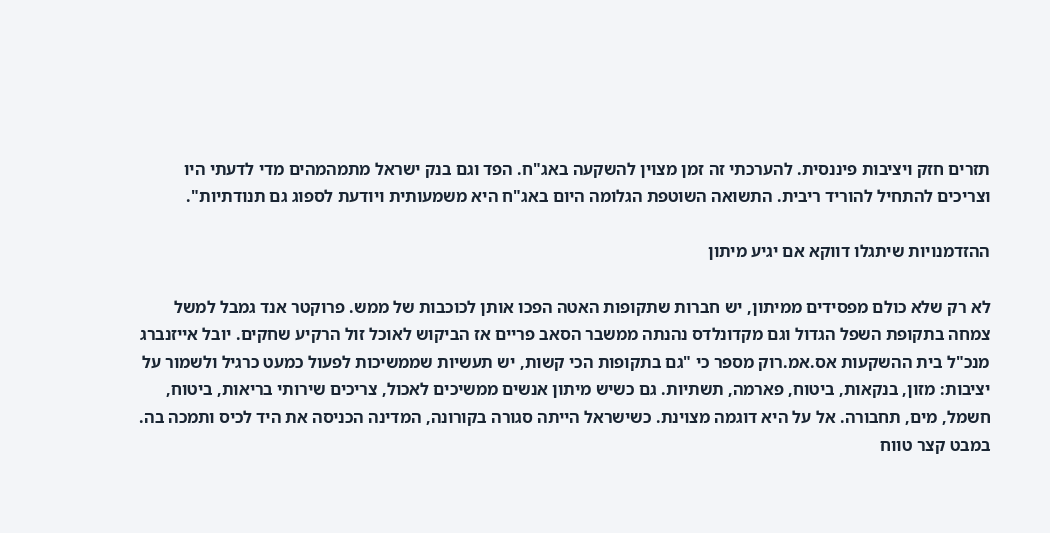תזרים חזק ויציבות פיננסית. להערכתי זה זמן מצוין להשקעה באג"ח. הפד וגם בנק ישראל מתמהמהים מדי לדעתי היו וצריכים להתחיל להוריד ריבית. התשואה השוטפת הגלומה היום באג"ח היא משמעותית ויודעת לספוג גם תנודתיות".

ההזדמנויות שיתגלו דווקא אם יגיע מיתון

לא רק שלא כולם מפסידים ממיתון, יש חברות שתקופות האטה הפכו אותן לכוכבות של ממש. פרוקטר אנד גמבל למשל צמחה בתקופת השפל הגדול וגם מקדונלדס נהנתה ממשבר הסאב פריים אז הביקוש לאוכל זול הרקיע שחקים. יובל אייזנברג מנכ"ל בית ההשקעות אס.אמ.רוק מספר כי "גם בתקופות הכי קשות, יש תעשיות שממשיכות לפעול כמעט כרגיל ולשמור על יציבות: מזון, בנקאות, ביטוח, פארמה, תשתיות. גם כשיש מיתון אנשים ממשיכים לאכול, צריכים שירותי בריאות, ביטוח, חשמל, מים, תחבורה. אל על היא דוגמה מצוינת. כשישראל הייתה סגורה בקורונה, המדינה הכניסה את היד לכיס ותמכה בה. במבט קצר טווח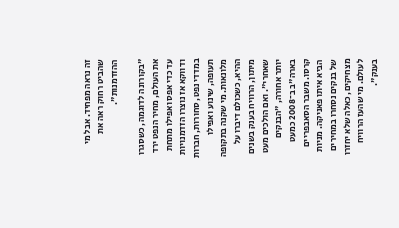זה נראה מפחיד. אבל מי שהביט רחוק ראה את ההזדמנות".

"בקורונה לדוגמה, כשסגרו את העולם, מחיר הנפט ירד עד כדי אפס ואפילו מתחת ודווקא אז נוצרו הזדמנויות במדדי נפט, סחורות, חברות תעופה, שינוע ואפילו מלונאות. מי שקנה בתקופה ההיא, כשכולם דיברו על מיתון, הרוויח בענק בשנים שאחרי". ואם הולכים מעט יותר אחורה, "הבנקים בארה"ב ב־2008 כמעט קרסו. משבר הסאבפריים הביא איתו פאניקה. מניות של בנקים נסחרו במחירים מצחיקים, כאלה שלא יחזרו לעולם. מי שהעז הרוויח בענק".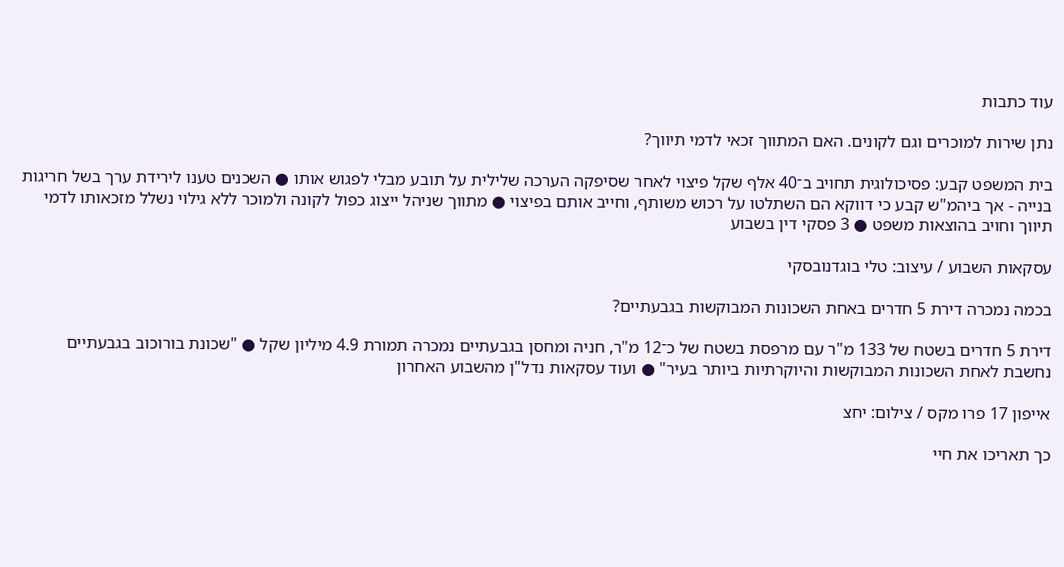עוד כתבות

נתן שירות למוכרים וגם לקונים. האם המתווך זכאי לדמי תיווך?

בית המשפט קבע: פסיכולוגית תחויב ב־40 אלף שקל פיצוי לאחר שסיפקה הערכה שלילית על תובע מבלי לפגוש אותו ● השכנים טענו לירידת ערך בשל חריגות בנייה - אך ביהמ"ש קבע כי דווקא הם השתלטו על רכוש משותף, וחייב אותם בפיצוי ● מתווך שניהל ייצוג כפול לקונה ולמוכר ללא גילוי נשלל מזכאותו לדמי תיווך וחויב בהוצאות משפט ● 3 פסקי דין בשבוע

עסקאות השבוע / עיצוב: טלי בוגדנובסקי

בכמה נמכרה דירת 5 חדרים באחת השכונות המבוקשות בגבעתיים?

דירת 5 חדרים בשטח של 133 מ"ר עם מרפסת בשטח של כ־12 מ"ר, חניה ומחסן בגבעתיים נמכרה תמורת 4.9 מיליון שקל ● "שכונת בורוכוב בגבעתיים נחשבת לאחת השכונות המבוקשות והיוקרתיות ביותר בעיר" ● ועוד עסקאות נדל"ן מהשבוע האחרון

אייפון 17 פרו מקס / צילום: יחצ

כך תאריכו את חיי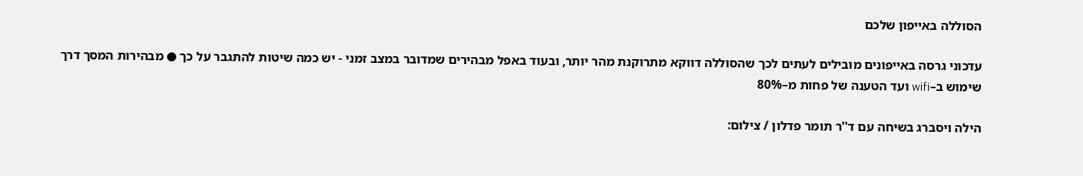הסוללה באייפון שלכם

עדכוני גרסה באייפונים מובילים לעתים לכך שהסוללה דווקא מתרוקנת מהר יותר, ובעוד באפל מבהירים שמדובר במצב זמני - יש כמה שיטות להתגבר על כך ● מבהירות המסך דרך שימוש ב–wifi ועד הטענה של פחות מ–80%

הילה ויסברג בשיחה עם ד''ר תומר פדלון / צילום: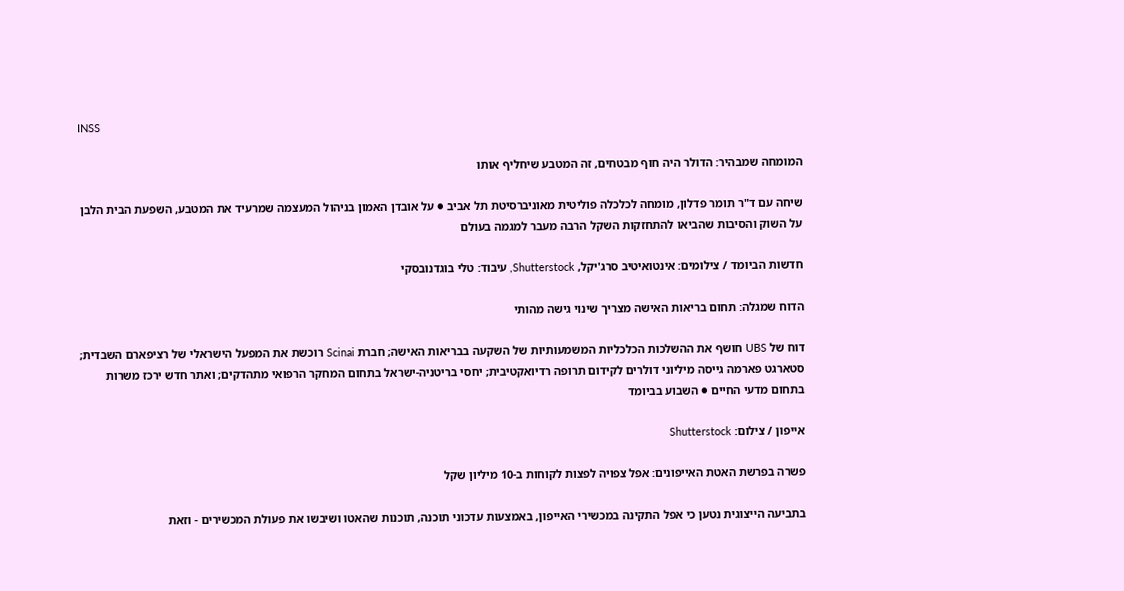INSS

המומחה שמבהיר: הדולר היה חוף מבטחים, זה המטבע שיחליף אותו

שיחה עם ד"ר תומר פדלון, מומחה לכלכלה פוליטית מאוניברסיטת תל אביב ● על אובדן האמון בניהול המעצמה שמרעיד את המטבע, השפעת הבית הלבן על השוק והסיבות שהביאו להתחזקות השקל הרבה מעבר למגמה בעולם

חדשות הביומד / צילומים: אינטואיטיב סרג'יקל, Shutterstock, עיבוד: טלי בוגדנובסקי

הדוח שמגלה: תחום בריאות האישה מצריך שינוי גישה מהותי

דוח של UBS חושף את ההשלכות הכלכליות המשמעותיות של השקעה בבריאות האישה; חברת Scinai רוכשת את המפעל הישראלי של רציפארם השבדית; סטארגט פארמה גייסה מיליוני דולרים לקידום תרופה רדיואקטיבית; יחסי בריטניה-ישראל בתחום המחקר הרפואי מתהדקים; ואתר חדש ירכז משרות בתחום מדעי החיים ● השבוע בביומד

אייפון / צילום: Shutterstock

פשרה בפרשת האטת האייפונים: אפל צפויה לפצות לקוחות ב-10 מיליון שקל

בתביעה הייצוגית נטען כי אפל התקינה במכשירי האייפון, באמצעות עדכוני תוכנה, תוכנות שהאטו ושיבשו את פעולת המכשירים - וזאת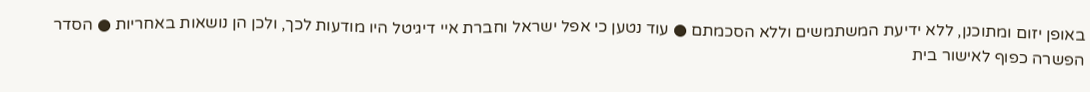באופן יזום ומתוכנן, ללא ידיעת המשתמשים וללא הסכמתם ● עוד נטען כי אפל ישראל וחברת איי דיגיטל היו מודעות לכך, ולכן הן נושאות באחריות ● הסדר הפשרה כפוף לאישור בית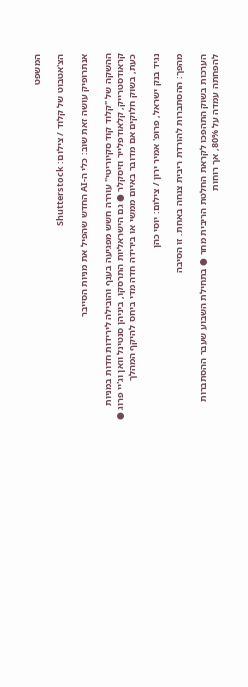המשפט

הצ'אטבוט של קלוד / צילום: Shutterstock

אנתרופיק עושה זאת שוב: כלי ה-AI החדש שהפיל את מניות הסייבר

ההשקה של "קלוד קוד סקיוריטי" עוררה חשש מפגיעה בענף והובילה לירידות חדות במניות קראודסטרייק, קלאודפלייר וזיסקלר ● גם הישראליות התרסקו, ביניהן סנטינל וואן וג'יי פרוג ● כעת, בשוק חלוקים אם מדובר באיום ממשי או בירידה חדה מדי ביחס להיקף המהלך

נגיד בנק ישראל, פרופ' אמיר ירון / צילום: יוסי כהן

מהפך: ההסתברות להורדת ריבית צנחה באחת. זו הסיבה

הערכות בשוק התהפכו לקראת החלטת הריבית מחר ● בתחילת השבוע שעבר ההסתברות להפחתה עמדה על 80%, אך רוחות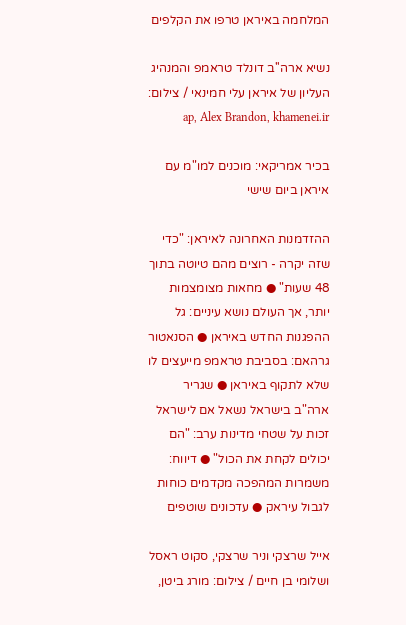המלחמה באיראן טרפו את הקלפים

נשיא ארה''ב דונלד טראמפ והמנהיג העליון של איראן עלי חמינאי / צילום: ap, Alex Brandon, khamenei.ir

בכיר אמריקאי: מוכנים למו"מ עם איראן ביום שישי

ההזדמנות האחרונה לאיראן: "כדי שזה יקרה - רוצים מהם טיוטה בתוך 48 שעות" ● מחאות מצומצמות יותר, אך העולם נושא עיניים: גל ההפגנות החדש באיראן ● הסנאטור גרהאם: בסביבת טראמפ מייעצים לו שלא לתקוף באיראן ● שגריר ארה"ב בישראל נשאל אם לישראל זכות על שטחי מדינות ערב: "הם יכולים לקחת את הכול" ● דיווח: משמרות המהפכה מקדמים כוחות לגבול עיראק ● עדכונים שוטפים

אייל שרצקי וניר שרצקי, סקוט ראסל ושלומי בן חיים / צילום: מורג ביטן,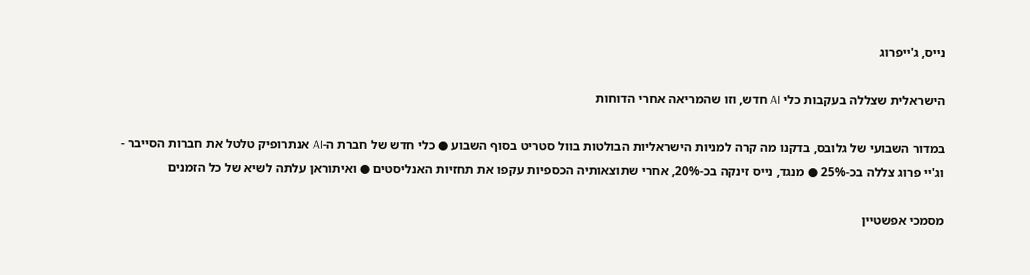נייס, ג'ייפרוג

הישראלית שצללה בעקבות כלי AI חדש, וזו שהמריאה אחרי הדוחות

במדור השבועי של גלובס, בדקנו מה קרה למניות הישראליות הבולטות בוול סטריט בסוף השבוע ● כלי חדש של חברת ה-AI אנתרופיק טלטל את חברות הסייבר - וג'יי פרוג צללה בכ-25% ● מנגד, נייס זינקה בכ-20%, אחרי שתוצאותיה הכספיות עקפו את תחזיות האנליסטים ● ואיתוראן עלתה לשיא של כל הזמנים

מסמכי אפשטיין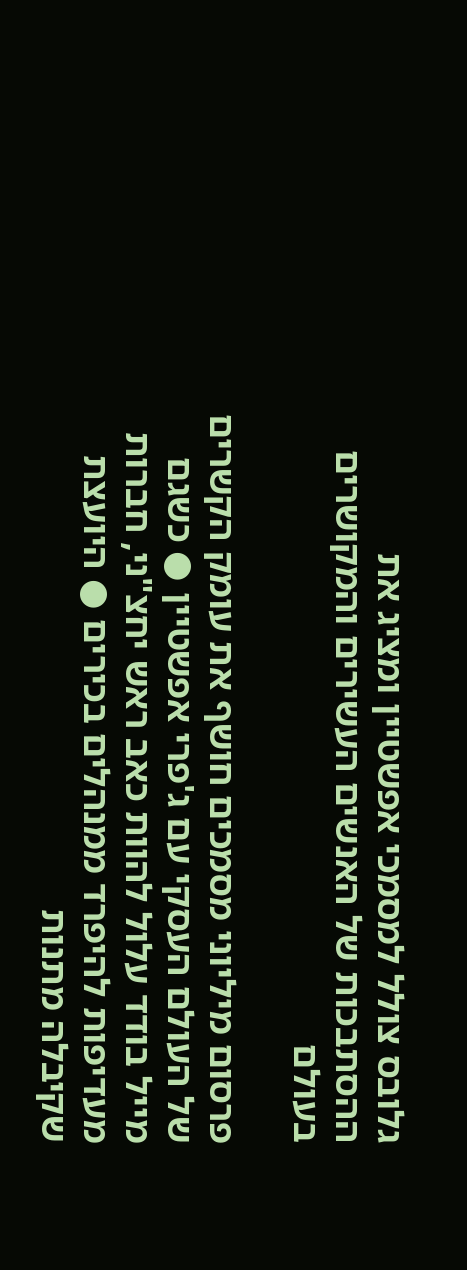גלובס צולל למסמכי אפשטיין ומציג את ההסתבכות של האנשים העשירים והמקושרים בעולם

פרסום מיליוני מסמכים חושף את עומק הקשרים של העולם העסקי עם ג'פרי אפשטיין ● כשגם מייל בודד עלול להוות כאב ראש יחצ"ני, חברות מעדיפות להיפרד ממנהלים בכירים ● היועצת שקיבלה מתנות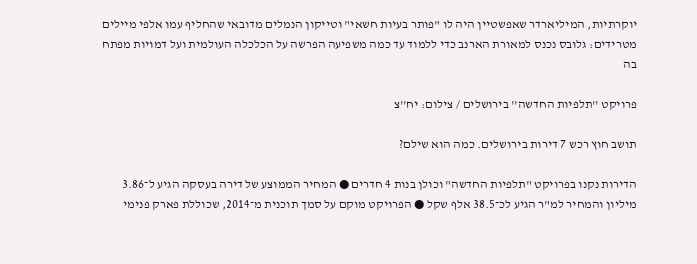יוקרתיות, המיליארדר שאפשטיין היה לו "פותר בעיות חשאי" וטייקון הנמלים מדובאי שהחליף עמו אלפי מיילים מטרידים: גלובס נכנס למאורת הארנב כדי ללמוד עד כמה משפיעה הפרשה על הכלכלה העולמית ועל דמויות מפתח בה

פרויקט ''תלפיות החדשה'' בירושלים / צילום: יח''צ

תושב חוץ רכש 7 דירות בירושלים. כמה הוא שילם?

הדירות נקנו בפרויקט "תלפיות החדשה" וכולן בנות 4 חדרים ● המחיר הממוצע של דירה בעסקה הגיע ל־3.86 מיליון והמחיר למ"ר הגיע לכ־38.5 אלף שקל ● הפרויקט מוקם על סמך תוכנית מ־2014, שכוללת פארק פנימי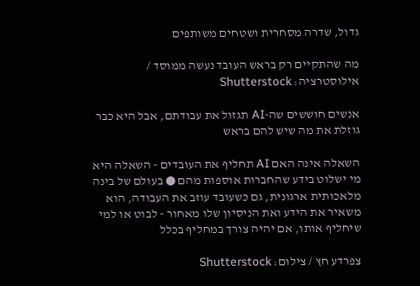גדול, שדרה מסחרית ושטחים משותפים

מה שהתקיים רק בראש העובד נעשה ממוסד / אילוסטרציה: Shutterstock

אנשים חוששים שה-AI תגזול את עבודתם, אבל היא כבר גוזלת את מה שיש להם בראש

השאלה אינה האם AI תחליף את העובדים - השאלה היא מי ישלוט בידע שהחברות אוספות מהם ● בעולם של בינה מלאכותית ארגונית, גם כשעובד עוזב את העבודה, הוא משאיר את הידע ואת הניסיון שלו מאחור - לבוט או למי שיחליף אותו, אם יהיה צורך במחליף בכלל

צפרדע חץ / צילום: Shutterstock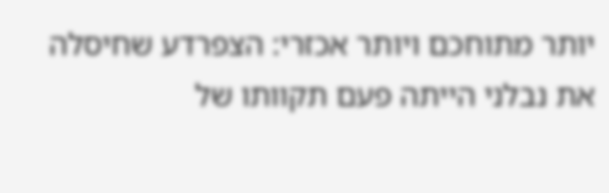יותר מתוחכם ויותר אכזרי: הצפרדע שחיסלה את נבלני הייתה פעם תקוותו של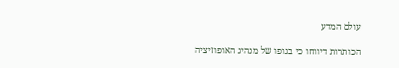עולם המדע

הכותרות דיווחו כי בגופו של מנהיג האופוזיציה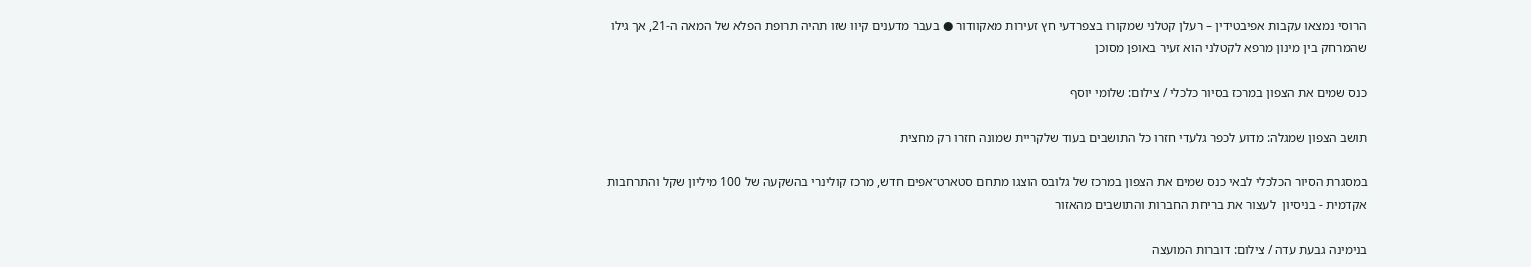הרוסי נמצאו עקבות אפיבטידין – רעלן קטלני שמקורו בצפרדעי חץ זעירות מאקוודור ● בעבר מדענים קיוו שזו תהיה תרופת הפלא של המאה ה-21, אך גילו שהמרחק בין מינון מרפא לקטלני הוא זעיר באופן מסוכן

כנס שמים את הצפון במרכז בסיור כלכלי / צילום: שלומי יוסף

תושב הצפון שמגלה: מדוע לכפר גלעדי חזרו כל התושבים בעוד שלקריית שמונה חזרו רק מחצית

במסגרת הסיור הכלכלי לבאי כנס שמים את הצפון במרכז של גלובס הוצגו מתחם סטארט־אפים חדש, מרכז קולינרי בהשקעה של 100 מיליון שקל והתרחבות אקדמית - בניסיון  לעצור את בריחת החברות והתושבים מהאזור

בנימינה גבעת עדה / צילום: דוברות המועצה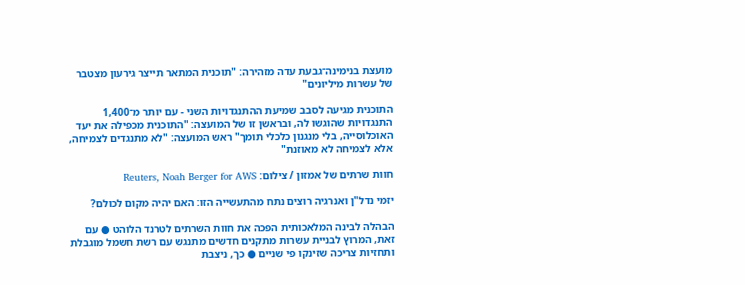מועצת בנימינה־גבעת עדה מזהירה: "תוכנית המתאר תייצר גירעון מצטבר של עשרות מיליונים"

התוכנית מגיעה לסבב שמיעת ההתנגדויות השני - עם יותר מ־1,400 התנגדויות שהוגשו לה, ובראשן זו של המועצה: "התוכנית מכפילה את יעד האוכלוסייה, בלי מנגנון כלכלי תומך" ראש המועצה: "לא מתנגדים לצמיחה, אלא לצמיחה לא מאוזנת"

חוות שרתים של אמזון / צילום: Reuters, Noah Berger for AWS

יזמי נדל"ן ואנרגיה רוצים נתח מהתעשייה הזו: האם יהיה מקום לכולם?

הבהלה לבינה המלאכותית הפכה את חוות השרתים לטרנד הלוהט ● עם זאת, המרוץ לבניית עשרות מתקנים חדשים מתנגש עם רשת חשמל מוגבלת ותחזיות צריכה שזינקו פי שניים ● כך, ניצבת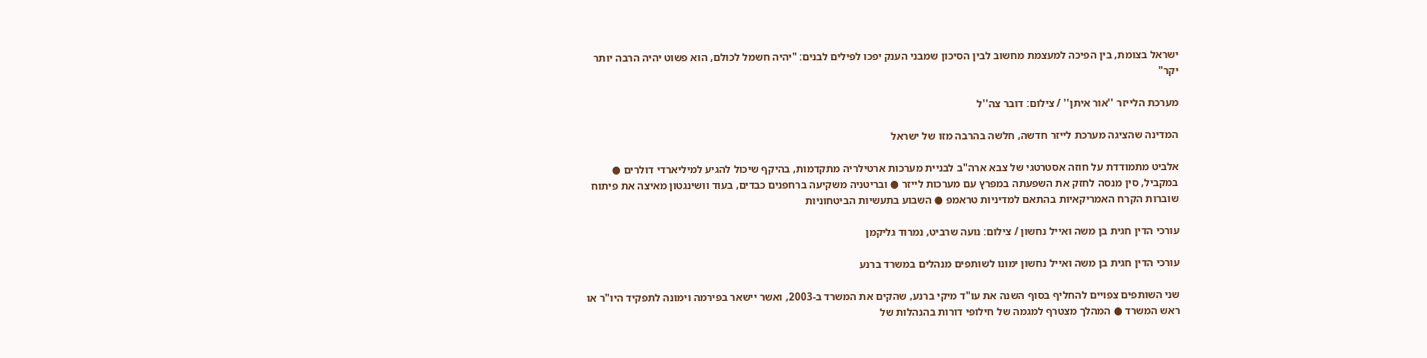ישראל בצומת, בין הפיכה למעצמת מחשוב לבין הסיכון שמבני הענק יפכו לפילים לבנים: "יהיה חשמל לכולם, הוא פשוט יהיה הרבה יותר יקר"

מערכת הלייזר ''אור איתן'' / צילום: דובר צה''ל

המדינה שהציגה מערכת לייזר חדשה, חלשה בהרבה מזו של ישראל

אלביט מתמודדת על חוזה אסטרטגי של צבא ארה"ב לבניית מערכות ארטילריה מתקדמות, בהיקף שיכול להגיע למיליארדי דולרים ● במקביל, סין מנסה לחזק את השפעתה במפרץ עם מערכות לייזר ● ובריטניה משקיעה ברחפנים כבדים, בעוד וושינגטון מאיצה את פיתוח שוברות הקרח האמריקאיות בהתאם למדיניות טראמפ ● השבוע בתעשיות הביטחוניות

עורכי הדין חגית בן משה ואייל נחשון / צילום: נועה שרביט, נמרוד גליקמן

עורכי הדין חגית בן משה ואייל נחשון ימונו לשותפים מנהלים במשרד ברנע

שני השותפים צפויים להחליף בסוף השנה את עו"ד מיקי ברנע, שהקים את המשרד ב-2003, ואשר יישאר בפירמה וימונה לתפקיד היו"ר או ראש המשרד ● המהלך מצטרף למגמה של חילופי דורות בהנהלות של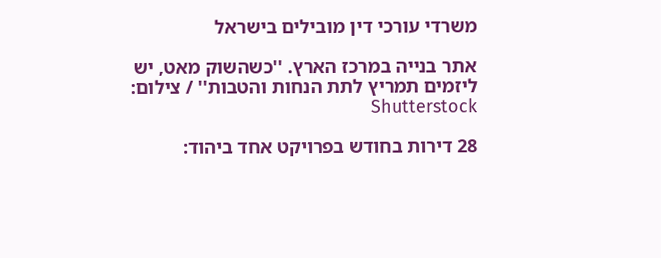משרדי עורכי דין מובילים בישראל

אתר בנייה במרכז הארץ. ''כשהשוק מאט, יש ליזמים תמריץ לתת הנחות והטבות'' / צילום: Shutterstock

28 דירות בחודש בפרויקט אחד ביהוד: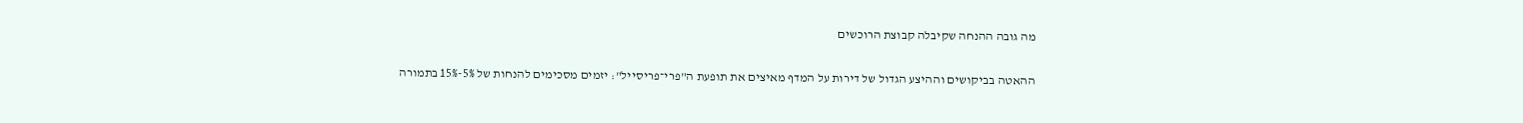מה גובה ההנחה שקיבלה קבוצת הרוכשים

ההאטה בביקושים וההיצע הגדול של דירות על המדף מאיצים את תופעת ה"פרי־פריסייל": יזמים מסכימים להנחות של 5%-15% בתמורה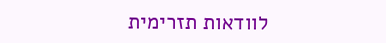לוודאות תזרימית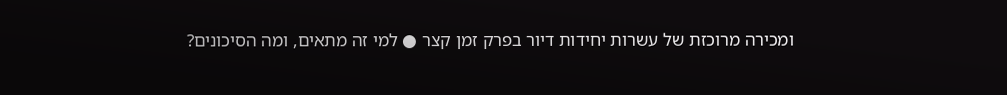ומכירה מרוכזת של עשרות יחידות דיור בפרק זמן קצר ● למי זה מתאים, ומה הסיכונים?